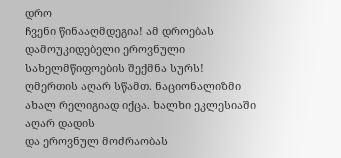დრო
ჩვენი წინააღმდეგია! ამ დროებას დამოუკიდებელი ეროვნული სახელმწიფოების შექმნა სურს!
ღმერთის აღარ სწამთ. ნაციონალიზმი ახალ რელიგიად იქცა. ხალხი ეკლესიაში აღარ დადის
და ეროვნულ მოძრაობას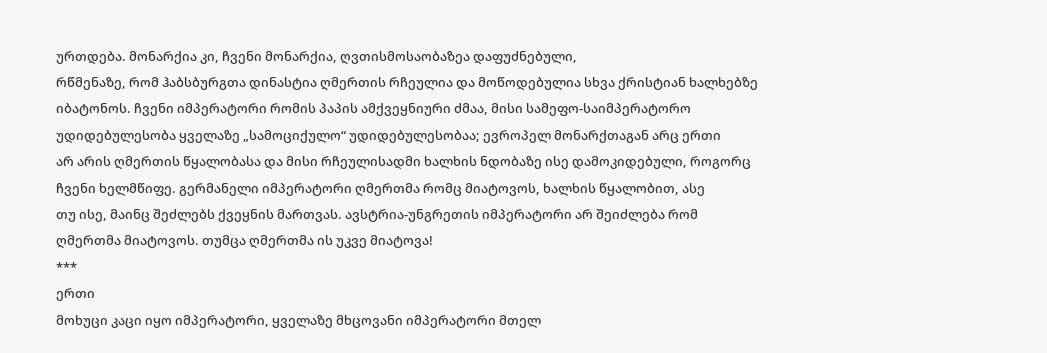ურთდება. მონარქია კი, ჩვენი მონარქია, ღვთისმოსაობაზეა დაფუძნებული,
რწმენაზე, რომ ჰაბსბურგთა დინასტია ღმერთის რჩეულია და მოწოდებულია სხვა ქრისტიან ხალხებზე
იბატონოს. ჩვენი იმპერატორი რომის პაპის ამქვეყნიური ძმაა, მისი სამეფო-საიმპერატორო
უდიდებულესობა ყველაზე „სამოციქულო“ უდიდებულესობაა; ევროპელ მონარქთაგან არც ერთი
არ არის ღმერთის წყალობასა და მისი რჩეულისადმი ხალხის ნდობაზე ისე დამოკიდებული, როგორც
ჩვენი ხელმწიფე. გერმანელი იმპერატორი ღმერთმა რომც მიატოვოს, ხალხის წყალობით, ასე
თუ ისე, მაინც შეძლებს ქვეყნის მართვას. ავსტრია-უნგრეთის იმპერატორი არ შეიძლება რომ
ღმერთმა მიატოვოს. თუმცა ღმერთმა ის უკვე მიატოვა!
***
ერთი
მოხუცი კაცი იყო იმპერატორი, ყველაზე მხცოვანი იმპერატორი მთელ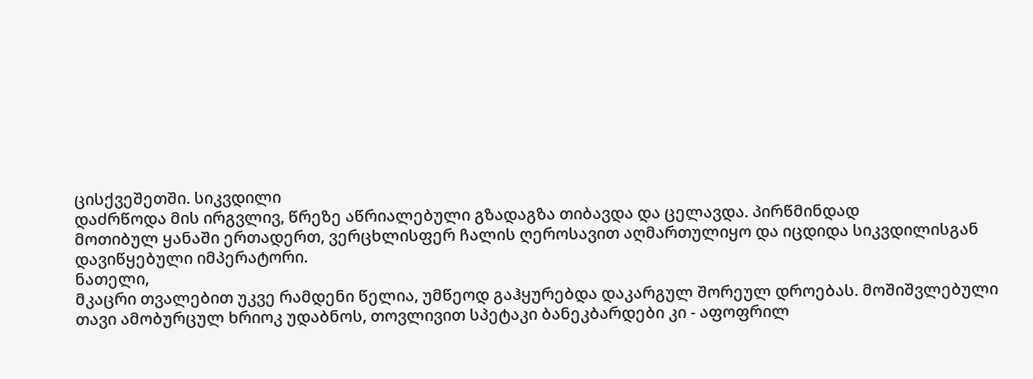ცისქვეშეთში. სიკვდილი
დაძრწოდა მის ირგვლივ, წრეზე აწრიალებული გზადაგზა თიბავდა და ცელავდა. პირწმინდად
მოთიბულ ყანაში ერთადერთ, ვერცხლისფერ ჩალის ღეროსავით აღმართულიყო და იცდიდა სიკვდილისგან
დავიწყებული იმპერატორი.
ნათელი,
მკაცრი თვალებით უკვე რამდენი წელია, უმწეოდ გაჰყურებდა დაკარგულ შორეულ დროებას. მოშიშვლებული
თავი ამობურცულ ხრიოკ უდაბნოს, თოვლივით სპეტაკი ბანეკბარდები კი - აფოფრილ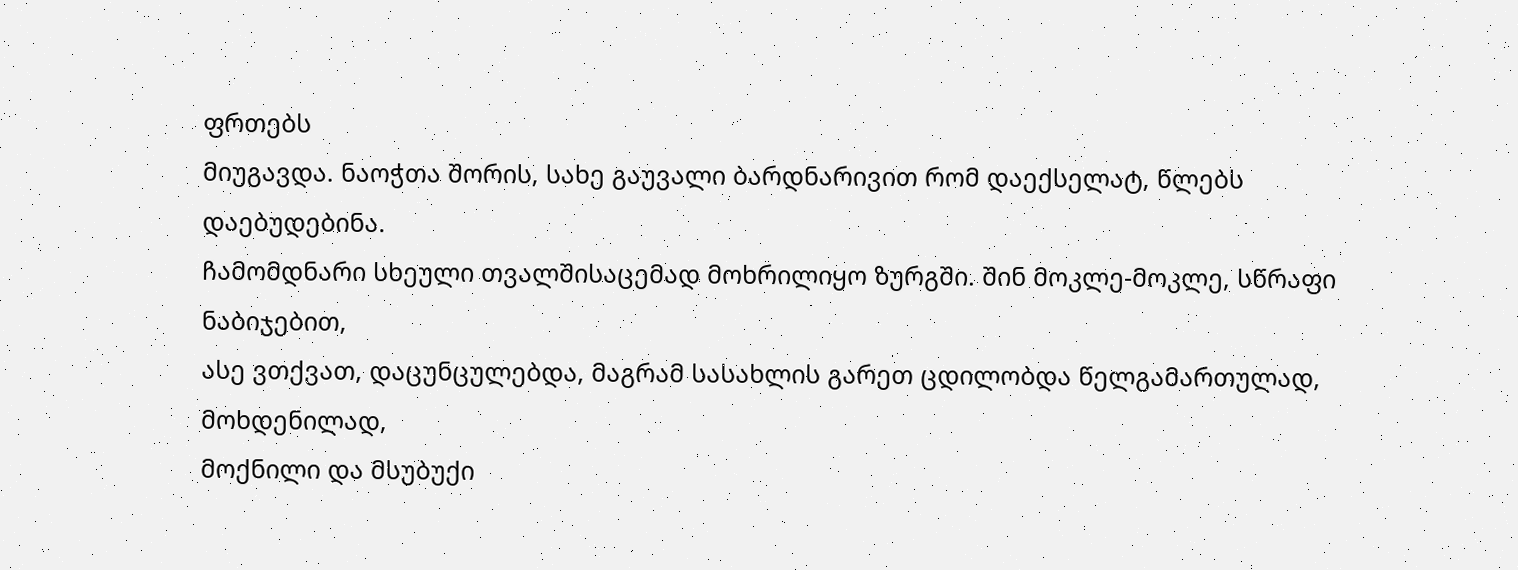ფრთებს
მიუგავდა. ნაოჭთა შორის, სახე გაუვალი ბარდნარივით რომ დაექსელატ, წლებს დაებუდებინა.
ჩამომდნარი სხეული თვალშისაცემად მოხრილიყო ზურგში. შინ მოკლე-მოკლე, სწრაფი ნაბიჯებით,
ასე ვთქვათ, დაცუნცულებდა, მაგრამ სასახლის გარეთ ცდილობდა წელგამართულად, მოხდენილად,
მოქნილი და მსუბუქი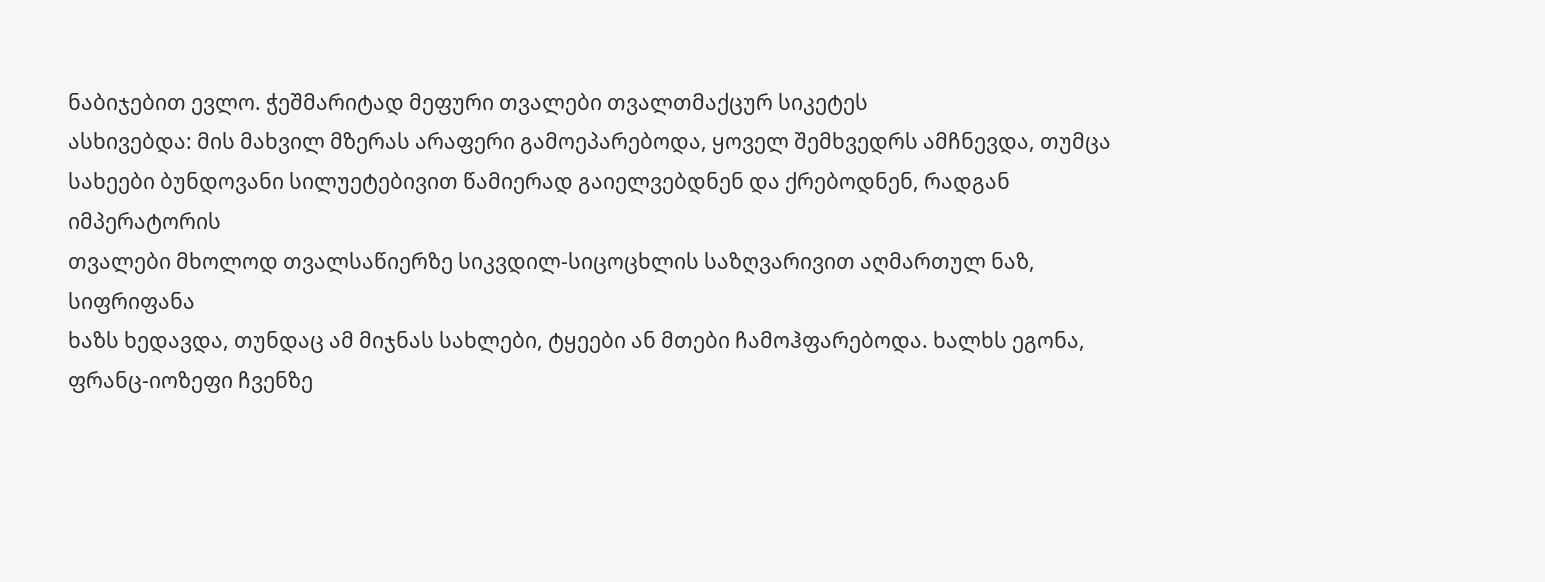ნაბიჯებით ევლო. ჭეშმარიტად მეფური თვალები თვალთმაქცურ სიკეტეს
ასხივებდა: მის მახვილ მზერას არაფერი გამოეპარებოდა, ყოველ შემხვედრს ამჩნევდა, თუმცა
სახეები ბუნდოვანი სილუეტებივით წამიერად გაიელვებდნენ და ქრებოდნენ, რადგან იმპერატორის
თვალები მხოლოდ თვალსაწიერზე სიკვდილ-სიცოცხლის საზღვარივით აღმართულ ნაზ, სიფრიფანა
ხაზს ხედავდა, თუნდაც ამ მიჯნას სახლები, ტყეები ან მთები ჩამოჰფარებოდა. ხალხს ეგონა,
ფრანც-იოზეფი ჩვენზე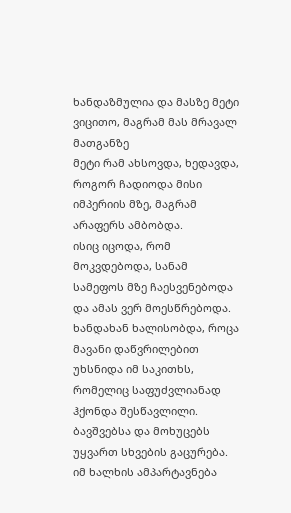ხანდაზმულია და მასზე მეტი ვიცითო, მაგრამ მას მრავალ მათგანზე
მეტი რამ ახსოვდა, ხედავდა, როგორ ჩადიოდა მისი იმპერიის მზე, მაგრამ არაფერს ამბობდა.
ისიც იცოდა, რომ მოკვდებოდა, სანამ სამეფოს მზე ჩაესვენებოდა და ამას ვერ მოესწრებოდა.
ხანდახან ხალისობდა, როცა მავანი დაწვრილებით უხსნიდა იმ საკითხს, რომელიც საფუძვლიანად
ჰქონდა შესწავლილი. ბავშვებსა და მოხუცებს უყვართ სხვების გაცურება. იმ ხალხის ამპარტავნება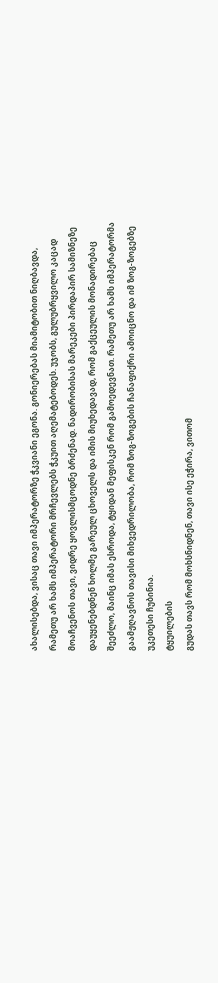ახალისებდა, ვისაც თავი იმპერატორზე ჭკვიანი ეგონა. გონიერებას მიამიტობით ნიღბავდა,
რამეთუ არ ხამს იმპერატორი მრჩევლებს ჭკუით აღემატებოდეს. უჯობს, გულუბრყვილო კაცად
მოაჩვენოს თავი, ვიდრე ყოვლისმცოდნე ბრძენად. ნადირობისას მარეკები პირდაპირ სამიზნეზე
დაუყენებდნენ ხოლმე გარეულ ცხოველს და იმის მიუხედავად, რომ გაქცეულის მონადირებაც
შეეძლო, მაინც იმას ესროდა, ტყიდან მეფისკენ რომ გამოედევნათ. რამეთუ არ ხამს იმპერატორმა
გაამჟღავნოს თავისი მიხვედრილობა, რომ ზოგ-ზოგების ჩანაფიქრი ამოიცნო და იმ ზოგ-ზოგებზე
უკეთესი ჩუბინია.
ტყუილების
გუდას თავს რომ მოხსნიდნენ, თავი ისე ეჭირა, ვითომ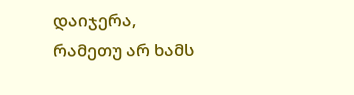დაიჯერა, რამეთუ არ ხამს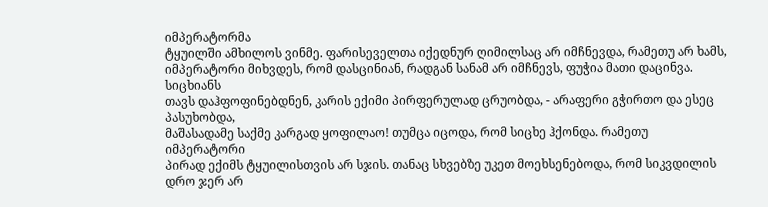იმპერატორმა
ტყუილში ამხილოს ვინმე. ფარისეველთა იქედნურ ღიმილსაც არ იმჩნევდა, რამეთუ არ ხამს,
იმპერატორი მიხვდეს, რომ დასცინიან, რადგან სანამ არ იმჩნევს, ფუჭია მათი დაცინვა.
სიცხიანს
თავს დაჰფოფინებდნენ, კარის ექიმი პირფერულად ცრუობდა, - არაფერი გჭირთო და ესეც პასუხობდა,
მაშასადამე საქმე კარგად ყოფილაო! თუმცა იცოდა, რომ სიცხე ჰქონდა. რამეთუ იმპერატორი
პირად ექიმს ტყუილისთვის არ სჯის. თანაც სხვებზე უკეთ მოეხსენებოდა, რომ სიკვდილის
დრო ჯერ არ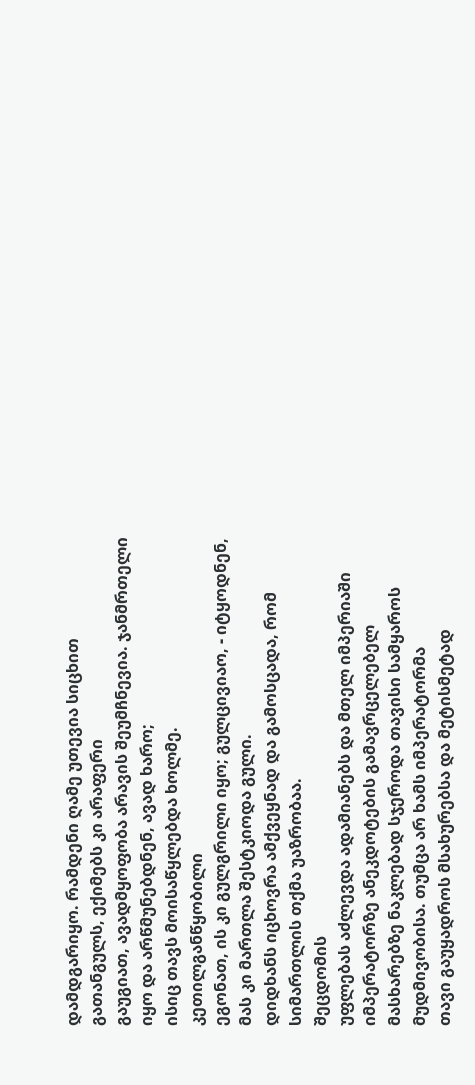დამდგარიყო. რამდენი ღამე უთევია სიცხით გათანგულს, ექიმებს კი არაფერი
გაუგიათ, ავადმყოფობა არავის შეუმჩნევია. ჯანმრთელი იყო და არწმუნებდნენ, ავად ხარო;
ისიც თავს მოისაწყლებდა ხოლმე.
კეთილგანწყობილი
ეგონათ, ის კი გულგრილი იყო; გულცივიაო, - იტყოდნენ, მას კი მართლა შესტკიოდა გული.
დიდხანს იცხოვრა ამქვეყნად და გამოსცადა, რომ სიმართლის თქმა უაზრობაა.
შეცდომის
უფლებას აძლევდა ადამიანებს და მთელ იმპერიაში იმპერატორზე ანეკდოტების გამავრცელებელ
მასხარებზე ნაკლებად სჯეროდა თავისი სამყაროს მუდმივობისა. თუმცა არ ხამს იმპერატორმა
თავი გაუყადროს მსახურებსა და მეტისმეტად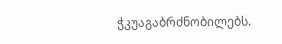ჭკუაგაბრძნობილებს.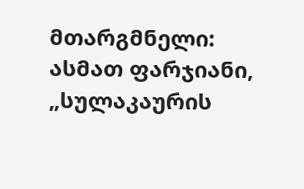მთარგმნელი: ასმათ ფარჯიანი, „სულაკაურის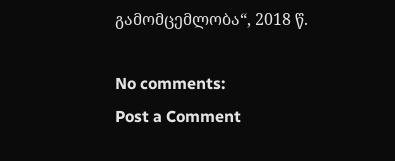გამომცემლობა“, 2018 წ.

No comments:
Post a Comment